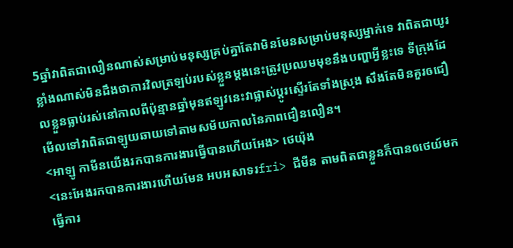5ឆ្នាំវាពិតជាលឿនណាស់សម្រាប់មនុស្សគ្រប់គ្នាតែវាមិនមែនសម្រាប់មនុស្សម្នាក់ទេ វាពិតជាយូរខ្លាំងណាស់មិនដឹងថាការវិលត្រឡប់របស់ខ្លួនម្តងនេះត្រូវប្រឈមមុខនឹងបញ្ហាអ្វីខ្លះទេ ទីក្រុងដែលខ្លួនធ្លាប់រស់នៅកាលពីប៉ុន្មានឆ្នាំមុនឥឡូវនេះវាផ្លាស់ប្តូរស្ទើរតែទាំងស្រុង សឹងតែមិនគួរឲជឿ មើលទៅវាពិតជាឡូយឆាយទៅតាមសម័យកាលនៃភាពជឿនលឿន។
<អាឡូ កាមីនយើងរកបានការងារធ្វើបានហើយអែង> ថេយ៉ុង
<នេះអែងរកបានការងារហើយមែន អបអសាទរfri> ជីមីន តាមពិតជាខ្លួនក៏បានឲថេយ៍មកធ្វើការ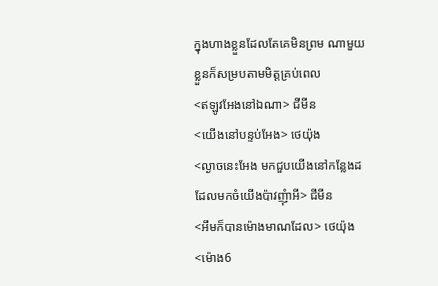ក្នុងហាងខ្លួនដែលតែគេមិនព្រម ណាមួយខ្លួនក៏សម្របតាមមិត្តគ្រប់ពេល
<ឥឡូវអែងនៅឯណា> ជីមីន
<យើងនៅបន្ទប់អែង> ថេយ៉ុង
<ល្ងាចនេះអែង មកជួបយើងនៅកន្លែងដដែលមកចំយើងប៉ាវញុំាអី> ជីមីន
<អឹមក៏បានម៉ោងមាណដែល> ថេយ៉ុង
<ម៉ោង6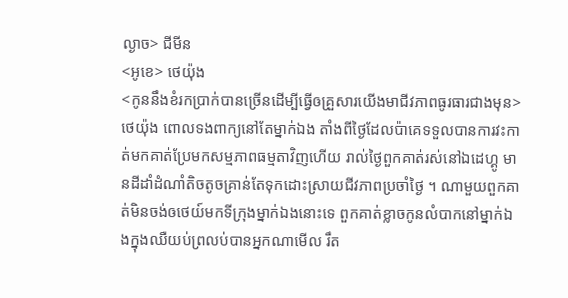ល្ងាច> ជីមីន
<អូខេ> ថេយ៉ុង
<កូននឹងខំរកប្រាក់បានច្រើនដើម្បីធ្វើឲគ្រួសារយើងមាជីវភាពធូរធារជាងមុន> ថេយ៉ុង ពោលទងពាក្យនៅតែម្នាក់ឯង តាំងពីថ្ងៃដែលប៉ាគេទទួលបានការវះកាត់មកគាត់ប្រែមកសម្មភាពធម្មតាវិញហើយ រាល់ថ្ងៃពួកគាត់រស់នៅឯដេហ្គូ មានដីដាំដំណាំតិចតូចគ្រាន់តែទុកដោះស្រាយជីវភាពប្រចាំថ្ងៃ ។ ណាមួយពួកគាត់មិនចង់ឲថេយ៍មកទីក្រុងម្នាក់ឯងនោះទេ ពួកគាត់ខ្លាចកូនលំបាកនៅម្នាក់ឯងក្នុងឈឺយប់ព្រលប់បានអ្នកណាមើល រឹត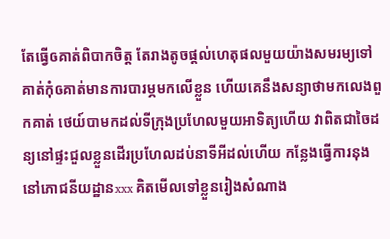តែធ្វើឲគាត់ពិបាកចិត្ត តែរាងតូចផ្តល់ហេតុផលមួយយ៉ាងសមរម្យទៅគាត់កុំឲគាត់មានការបារម្ភមកលើខ្លួន ហើយគេនឹងសន្យាថាមកលេងពួកគាត់ ថេយ៍បាមកដល់ទីក្រុងប្រហែលមួយអាទិត្យហើយ វាពិតជាចៃដន្យនៅផ្ទះជួលខ្លួនដើរប្រហែលដប់នាទីអីដល់ហើយ កន្លែងធ្វើការនុង នៅភោជនីយដ្ឋានxxx គិតមើលទៅខ្លួនរៀងសំណាង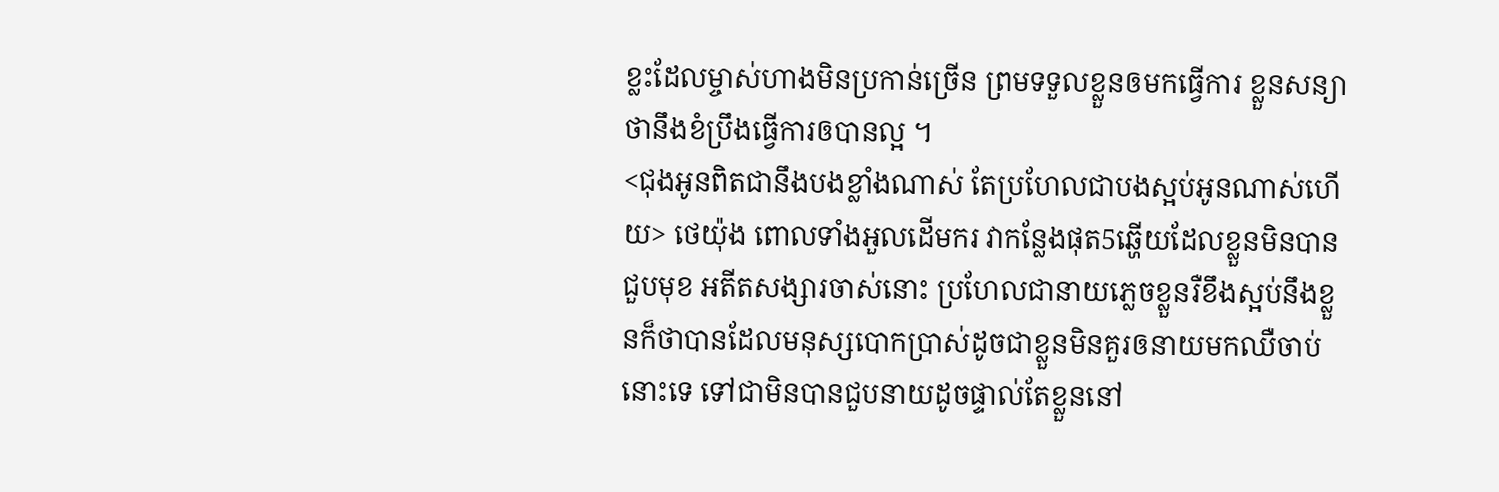ខ្លះដែលម្ចាស់ហាងមិនប្រកាន់ច្រើន ព្រមទទួលខ្លួនឲមកធ្វើការ ខ្លួនសន្យាថានឹងខំប្រឹងធ្វើការឲបានល្អ ។
<ជុងអូនពិតជានឹងបងខ្លាំងណាស់ តែប្រហែលជាបងស្អប់អូនណាស់ហើយ> ថេយ៉ុង ពោលទាំងអួលដើមករ វាកន្លែងផុត5ឆ្ហើយដែលខ្លួនមិនបានជួបមុខ អតីតសង្សារចាស់នោះ ប្រហែលជានាយភ្លេចខ្លួនរឺខឹងស្អប់នឹងខ្លួនក៏ថាបានដែលមនុស្សបោកប្រាស់ដូចជាខ្លួនមិនគួរឲនាយមកឈឺចាប់នោះទេ ទៅជាមិនបានជួបនាយដូចផ្ទាល់តែខ្លួននៅ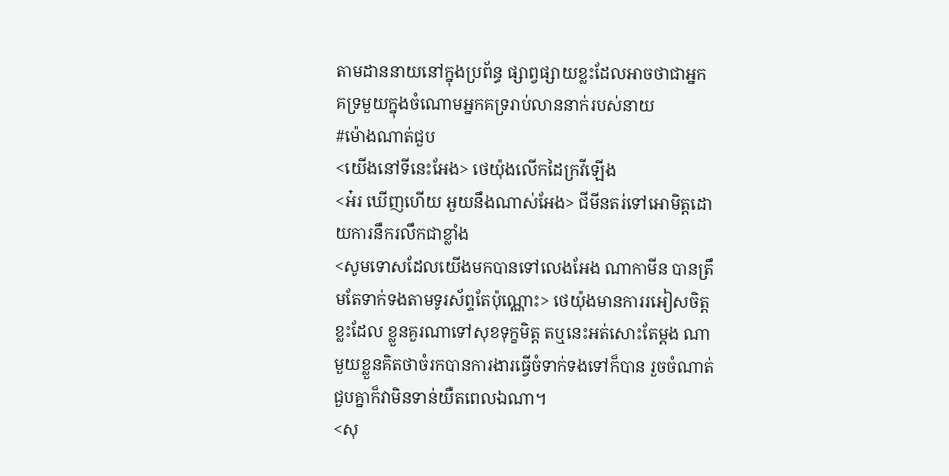តាមដាននាយនៅក្នុងប្រព័ន្ធ ផ្សាព្វផ្សាយខ្លះដែលអាចថាជាអ្នកគទ្រមួយក្នុងចំណោមអ្នកគទ្ររាប់លាននាក់របស់នាយ
#ម៉ោងណាត់ជួប
<យើងនៅទីនេះអែង> ថេយ៉ុងលើកដៃក្រវីឡើង
<អ៎រ ឃើញហើយ អួយនឹងណាស់អែង> ជីមីនតរ់ទៅអោមិត្តដោយការនឹករលឹកជាខ្លាំង
<សូមទោសដែលយើងមកបានទៅលេងអែង ណាកាមីន បានត្រឹមតែទាក់ទងតាមទូរស័ព្ទតែប៉ុណ្ណោះ> ថេយ៉ុងមានការរអៀសចិត្តខ្លះដែល ខ្លួនគួរណាទៅសុខទុក្ខមិត្ត តឬនេះអត់សោះតែម្តង ណាមួយខ្លួនគិតថាចំរកបានការងារធ្វើចំទាក់ទងទៅក៏បាន រួចចំណាត់ជួបគ្នាក៏វាមិនទាន់យឺតពេលឯណា។
<សុ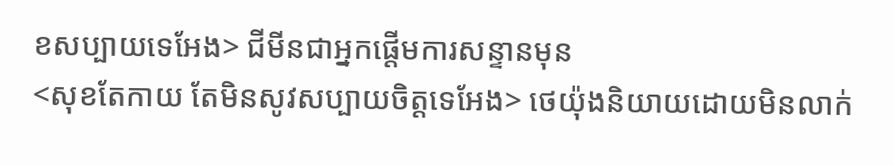ខសប្បាយទេអែង> ជីមីនជាអ្នកផ្តើមការសន្ទានមុន
<សុខតែកាយ តែមិនសូវសប្បាយចិត្តទេអែង> ថេយ៉ុងនិយាយដោយមិនលាក់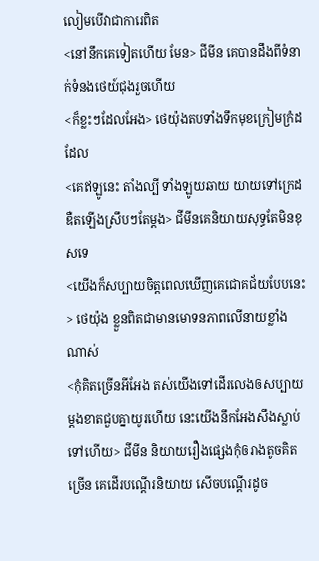លៀមបើវាជាការេពិត
<នៅនឹកគេទៀតហើយ មែន> ជីមីន គេបានដឹងពីទំនាក់ទំនងថេយ៍ជុងរួចហើយ
<ក៏ខ្លះៗដែលអែង> ថេយ៉ុងតបទាំងទឹកមុខក្រៀមក្រំដដែល
<គេឥឡូនេះ តាំងល្បី ទាំងឡូយឆាយ យាយទៅក្រេដឌឺតឡើងស្រឹបៗតែម្តង> ជីមីនគេនិយាយសុទ្ធតែមិនខុសទេ
<យើងក៏សប្បាយចិត្តពេលឃើញគេជោគជ័យបែបនេះ> ថេយ៉ុង ខ្លួនពិតជាមានមោទនភាពលើនាយខ្លាំងណាស់
<កុំគិតច្រើនអីអែង តស់យើងទៅដើរលេងឲសប្បាយ ម្តងខាតជួបគ្នាយូរហើយ នេះយើងនឹកអែងសឹងស្លាប់ទៅហើយ> ជីមីន និយាយរឿងផ្សេងកុំឲរាងតូចគិតច្រើន គេដើរបណ្ដើរនិយាយ សើចបណ្តើរដូច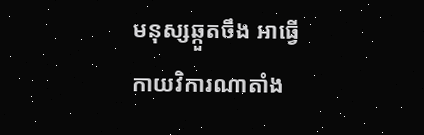មនុស្សឆ្កួតចឹង អាធ្វើកាយវិការណាតាំង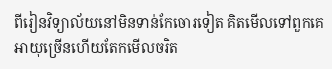ពីរៀនវិទ្យាល័យនៅមិនទាន់កែចោរទៀត គិតមើលទៅពួកគេអាយុច្រើនហើយតែកមើលចរិត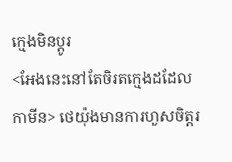ក្មេងមិនប្តូរ
<អែងនេះនៅតែចិរតក្មេងដដែលកាមីន> ថេយ៉ុងមានការហួសចិត្តរ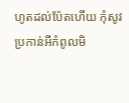ហូតដល់ប៉ែតហើយ កុំសូវប្រកាន់អីកំពូលមិ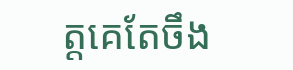ត្តគេតែចឹង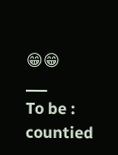😁😁
___
To be : countied